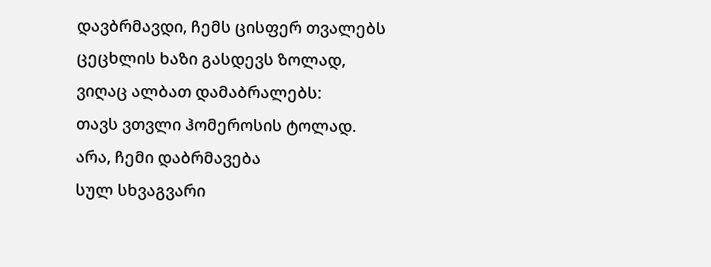დავბრმავდი, ჩემს ცისფერ თვალებს
ცეცხლის ხაზი გასდევს ზოლად,
ვიღაც ალბათ დამაბრალებს:
თავს ვთვლი ჰომეროსის ტოლად.
არა, ჩემი დაბრმავება
სულ სხვაგვარი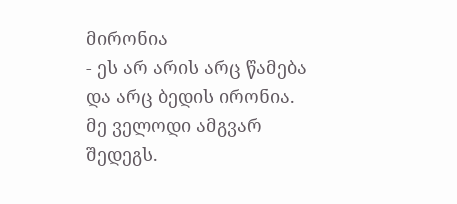მირონია
- ეს არ არის არც წამება
და არც ბედის ირონია.
მე ველოდი ამგვარ შედეგს.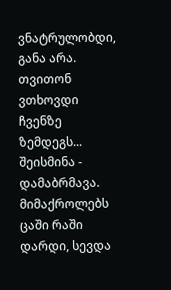ვნატრულობდი, განა არა.
თვითონ ვთხოვდი ჩვენზე ზემდეგს...
შეისმინა - დამაბრმავა.
მიმაქროლებს ცაში რაში
დარდი, სევდა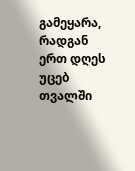გამეყარა,
რადგან ერთ დღეს უცებ თვალში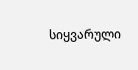სიყვარული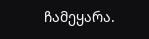ჩამეყარა.